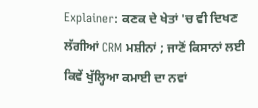Explainer: ਕਣਕ ਦੇ ਖੇਤਾਂ 'ਚ ਵੀ ਦਿਖਣ ਲੱਗੀਆਂ CRM ਮਸ਼ੀਨਾਂ ; ਜਾਣੋਂ ਕਿਸਾਨਾਂ ਲਈ ਕਿਵੇਂ ਖੁੱਲ੍ਹਿਆ ਕਮਾਈ ਦਾ ਨਵਾਂ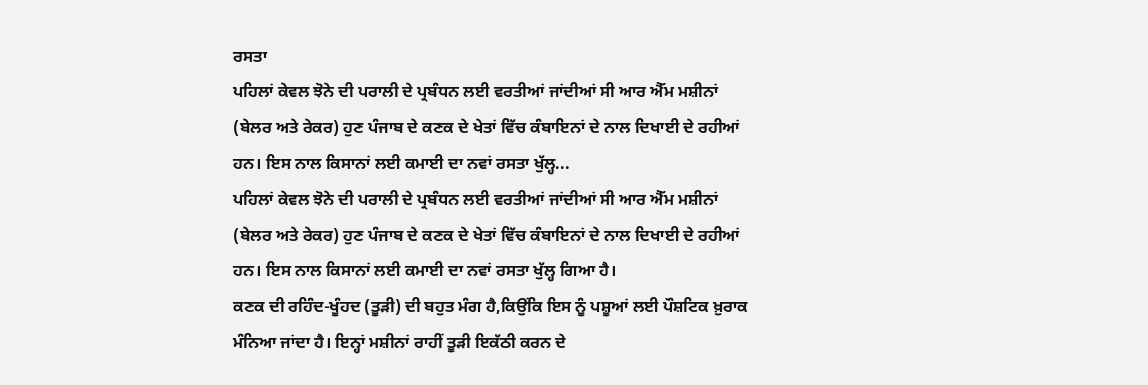ਰਸਤਾ
ਪਹਿਲਾਂ ਕੇਵਲ ਝੋਨੇ ਦੀ ਪਰਾਲੀ ਦੇ ਪ੍ਰਬੰਧਨ ਲਈ ਵਰਤੀਆਂ ਜਾਂਦੀਆਂ ਸੀ ਆਰ ਐੱਮ ਮਸ਼ੀਨਾਂ (ਬੇਲਰ ਅਤੇ ਰੇਕਰ) ਹੁਣ ਪੰਜਾਬ ਦੇ ਕਣਕ ਦੇ ਖੇਤਾਂ ਵਿੱਚ ਕੰਬਾਇਨਾਂ ਦੇ ਨਾਲ ਦਿਖਾਈ ਦੇ ਰਹੀਆਂ ਹਨ। ਇਸ ਨਾਲ ਕਿਸਾਨਾਂ ਲਈ ਕਮਾਈ ਦਾ ਨਵਾਂ ਰਸਤਾ ਖੁੱਲ੍ਹ...
ਪਹਿਲਾਂ ਕੇਵਲ ਝੋਨੇ ਦੀ ਪਰਾਲੀ ਦੇ ਪ੍ਰਬੰਧਨ ਲਈ ਵਰਤੀਆਂ ਜਾਂਦੀਆਂ ਸੀ ਆਰ ਐੱਮ ਮਸ਼ੀਨਾਂ (ਬੇਲਰ ਅਤੇ ਰੇਕਰ) ਹੁਣ ਪੰਜਾਬ ਦੇ ਕਣਕ ਦੇ ਖੇਤਾਂ ਵਿੱਚ ਕੰਬਾਇਨਾਂ ਦੇ ਨਾਲ ਦਿਖਾਈ ਦੇ ਰਹੀਆਂ ਹਨ। ਇਸ ਨਾਲ ਕਿਸਾਨਾਂ ਲਈ ਕਮਾਈ ਦਾ ਨਵਾਂ ਰਸਤਾ ਖੁੱਲ੍ਹ ਗਿਆ ਹੈ।
ਕਣਕ ਦੀ ਰਹਿੰਦ-ਖੂੰਹਦ (ਤੂੜੀ) ਦੀ ਬਹੁਤ ਮੰਗ ਹੈ,ਕਿਉਂਕਿ ਇਸ ਨੂੰ ਪਸ਼ੂਆਂ ਲਈ ਪੌਸ਼ਟਿਕ ਖ਼ੁਰਾਕ ਮੰਨਿਆ ਜਾਂਦਾ ਹੈ। ਇਨ੍ਹਾਂ ਮਸ਼ੀਨਾਂ ਰਾਹੀਂ ਤੂੜੀ ਇਕੱਠੀ ਕਰਨ ਦੇ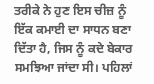ਤਰੀਕੇ ਨੇ ਹੁਣ ਇਸ ਚੀਜ਼ ਨੂੰ ਇੱਕ ਕਮਾਈ ਦਾ ਸਾਧਨ ਬਣਾ ਦਿੱਤਾ ਹੈ, ਜਿਸ ਨੂੰ ਕਦੇ ਬੇਕਾਰ ਸਮਝਿਆ ਜਾਂਦਾ ਸੀ। ਪਹਿਲਾਂ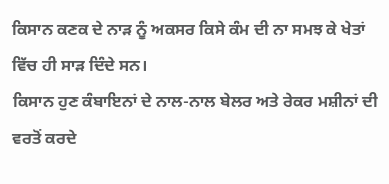ਕਿਸਾਨ ਕਣਕ ਦੇ ਨਾੜ ਨੂੰ ਅਕਸਰ ਕਿਸੇ ਕੰਮ ਦੀ ਨਾ ਸਮਝ ਕੇ ਖੇਤਾਂ ਵਿੱਚ ਹੀ ਸਾੜ ਦਿੰਦੇ ਸਨ।
ਕਿਸਾਨ ਹੁਣ ਕੰਬਾਇਨਾਂ ਦੇ ਨਾਲ-ਨਾਲ ਬੇਲਰ ਅਤੇ ਰੇਕਰ ਮਸ਼ੀਨਾਂ ਦੀ ਵਰਤੋਂ ਕਰਦੇ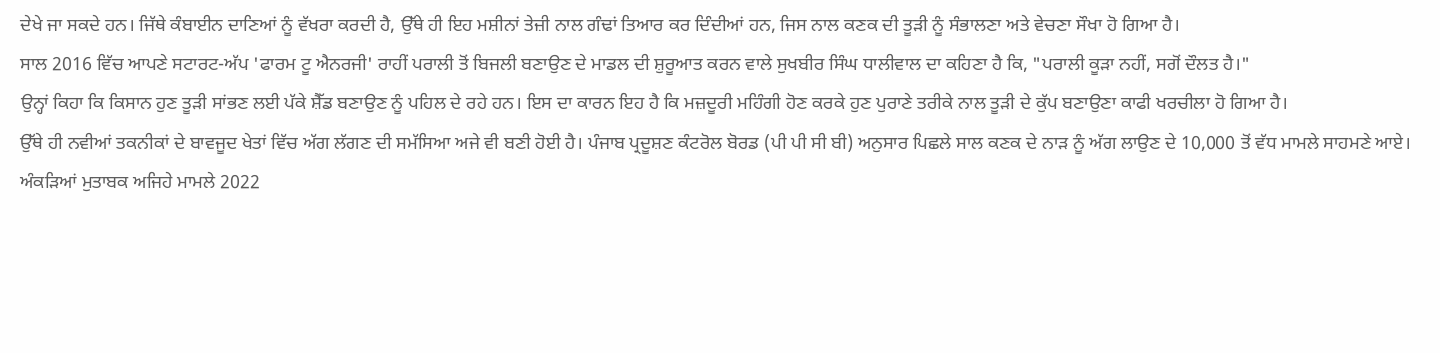ਦੇਖੇ ਜਾ ਸਕਦੇ ਹਨ। ਜਿੱਥੇ ਕੰਬਾਈਨ ਦਾਣਿਆਂ ਨੂੰ ਵੱਖਰਾ ਕਰਦੀ ਹੈ, ਉੱਥੇ ਹੀ ਇਹ ਮਸ਼ੀਨਾਂ ਤੇਜ਼ੀ ਨਾਲ ਗੰਢਾਂ ਤਿਆਰ ਕਰ ਦਿੰਦੀਆਂ ਹਨ, ਜਿਸ ਨਾਲ ਕਣਕ ਦੀ ਤੂੜੀ ਨੂੰ ਸੰਭਾਲਣਾ ਅਤੇ ਵੇਚਣਾ ਸੌਖਾ ਹੋ ਗਿਆ ਹੈ।
ਸਾਲ 2016 ਵਿੱਚ ਆਪਣੇ ਸਟਾਰਟ-ਅੱਪ 'ਫਾਰਮ ਟੂ ਐਨਰਜੀ' ਰਾਹੀਂ ਪਰਾਲੀ ਤੋਂ ਬਿਜਲੀ ਬਣਾਉਣ ਦੇ ਮਾਡਲ ਦੀ ਸ਼ੁਰੂਆਤ ਕਰਨ ਵਾਲੇ ਸੁਖਬੀਰ ਸਿੰਘ ਧਾਲੀਵਾਲ ਦਾ ਕਹਿਣਾ ਹੈ ਕਿ, "ਪਰਾਲੀ ਕੂੜਾ ਨਹੀਂ, ਸਗੋਂ ਦੌਲਤ ਹੈ।"
ਉਨ੍ਹਾਂ ਕਿਹਾ ਕਿ ਕਿਸਾਨ ਹੁਣ ਤੂੜੀ ਸਾਂਭਣ ਲਈ ਪੱਕੇ ਸ਼ੈੱਡ ਬਣਾਉਣ ਨੂੰ ਪਹਿਲ ਦੇ ਰਹੇ ਹਨ। ਇਸ ਦਾ ਕਾਰਨ ਇਹ ਹੈ ਕਿ ਮਜ਼ਦੂਰੀ ਮਹਿੰਗੀ ਹੋਣ ਕਰਕੇ ਹੁਣ ਪੁਰਾਣੇ ਤਰੀਕੇ ਨਾਲ ਤੂੜੀ ਦੇ ਕੁੱਪ ਬਣਾਉਣਾ ਕਾਫੀ ਖਰਚੀਲਾ ਹੋ ਗਿਆ ਹੈ।
ਉੱਥੇ ਹੀ ਨਵੀਆਂ ਤਕਨੀਕਾਂ ਦੇ ਬਾਵਜੂਦ ਖੇਤਾਂ ਵਿੱਚ ਅੱਗ ਲੱਗਣ ਦੀ ਸਮੱਸਿਆ ਅਜੇ ਵੀ ਬਣੀ ਹੋਈ ਹੈ। ਪੰਜਾਬ ਪ੍ਰਦੂਸ਼ਣ ਕੰਟਰੋਲ ਬੋਰਡ (ਪੀ ਪੀ ਸੀ ਬੀ) ਅਨੁਸਾਰ ਪਿਛਲੇ ਸਾਲ ਕਣਕ ਦੇ ਨਾੜ ਨੂੰ ਅੱਗ ਲਾਉਣ ਦੇ 10,000 ਤੋਂ ਵੱਧ ਮਾਮਲੇ ਸਾਹਮਣੇ ਆਏ। ਅੰਕੜਿਆਂ ਮੁਤਾਬਕ ਅਜਿਹੇ ਮਾਮਲੇ 2022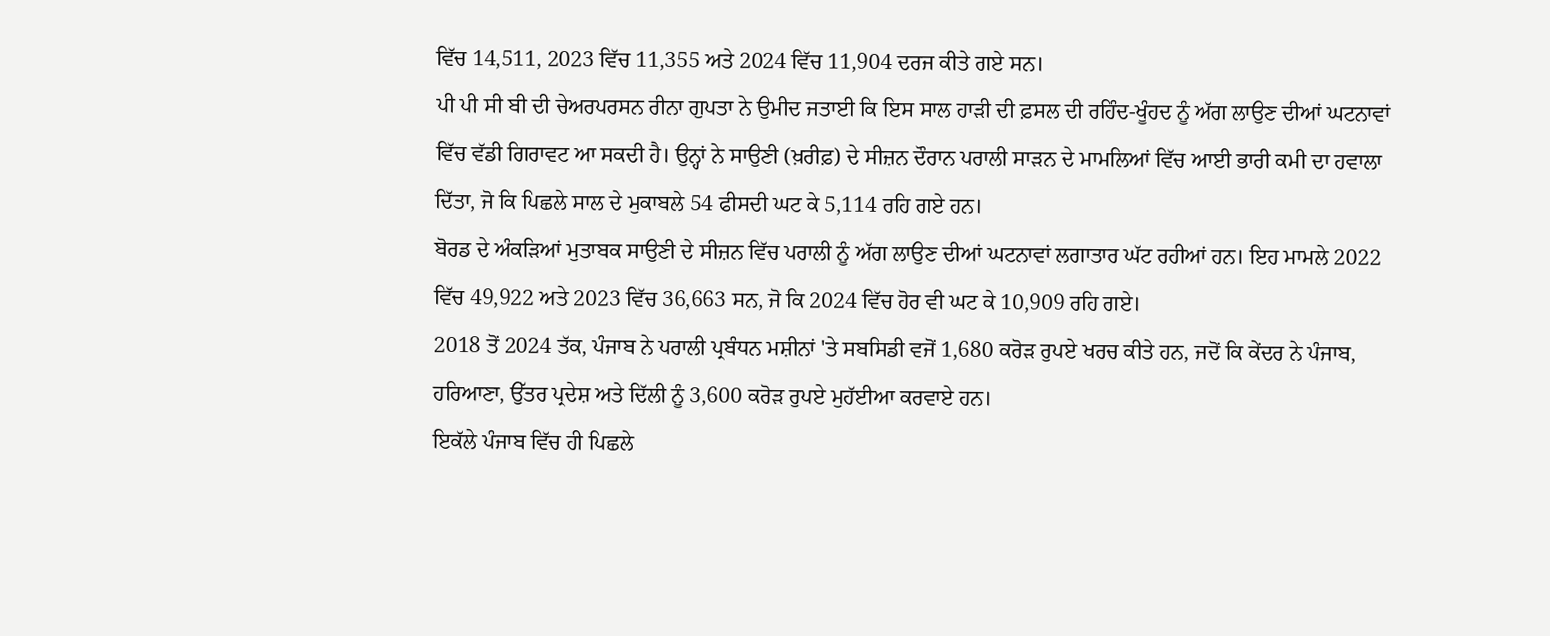ਵਿੱਚ 14,511, 2023 ਵਿੱਚ 11,355 ਅਤੇ 2024 ਵਿੱਚ 11,904 ਦਰਜ ਕੀਤੇ ਗਏ ਸਨ।
ਪੀ ਪੀ ਸੀ ਬੀ ਦੀ ਚੇਅਰਪਰਸਨ ਰੀਨਾ ਗੁਪਤਾ ਨੇ ਉਮੀਦ ਜਤਾਈ ਕਿ ਇਸ ਸਾਲ ਹਾੜੀ ਦੀ ਫ਼ਸਲ ਦੀ ਰਹਿੰਦ-ਖੂੰਹਦ ਨੂੰ ਅੱਗ ਲਾਉਣ ਦੀਆਂ ਘਟਨਾਵਾਂ ਵਿੱਚ ਵੱਡੀ ਗਿਰਾਵਟ ਆ ਸਕਦੀ ਹੈ। ਉਨ੍ਹਾਂ ਨੇ ਸਾਉਣੀ (ਖ਼ਰੀਫ਼) ਦੇ ਸੀਜ਼ਨ ਦੌਰਾਨ ਪਰਾਲੀ ਸਾੜਨ ਦੇ ਮਾਮਲਿਆਂ ਵਿੱਚ ਆਈ ਭਾਰੀ ਕਮੀ ਦਾ ਹਵਾਲਾ ਦਿੱਤਾ, ਜੋ ਕਿ ਪਿਛਲੇ ਸਾਲ ਦੇ ਮੁਕਾਬਲੇ 54 ਫੀਸਦੀ ਘਟ ਕੇ 5,114 ਰਹਿ ਗਏ ਹਨ।
ਬੋਰਡ ਦੇ ਅੰਕੜਿਆਂ ਮੁਤਾਬਕ ਸਾਉਣੀ ਦੇ ਸੀਜ਼ਨ ਵਿੱਚ ਪਰਾਲੀ ਨੂੰ ਅੱਗ ਲਾਉਣ ਦੀਆਂ ਘਟਨਾਵਾਂ ਲਗਾਤਾਰ ਘੱਟ ਰਹੀਆਂ ਹਨ। ਇਹ ਮਾਮਲੇ 2022 ਵਿੱਚ 49,922 ਅਤੇ 2023 ਵਿੱਚ 36,663 ਸਨ, ਜੋ ਕਿ 2024 ਵਿੱਚ ਹੋਰ ਵੀ ਘਟ ਕੇ 10,909 ਰਹਿ ਗਏ।
2018 ਤੋਂ 2024 ਤੱਕ, ਪੰਜਾਬ ਨੇ ਪਰਾਲੀ ਪ੍ਰਬੰਧਨ ਮਸ਼ੀਨਾਂ 'ਤੇ ਸਬਸਿਡੀ ਵਜੋਂ 1,680 ਕਰੋੜ ਰੁਪਏ ਖਰਚ ਕੀਤੇ ਹਨ, ਜਦੋਂ ਕਿ ਕੇਂਦਰ ਨੇ ਪੰਜਾਬ, ਹਰਿਆਣਾ, ਉੱਤਰ ਪ੍ਰਦੇਸ਼ ਅਤੇ ਦਿੱਲੀ ਨੂੰ 3,600 ਕਰੋੜ ਰੁਪਏ ਮੁਹੱਈਆ ਕਰਵਾਏ ਹਨ।
ਇਕੱਲੇ ਪੰਜਾਬ ਵਿੱਚ ਹੀ ਪਿਛਲੇ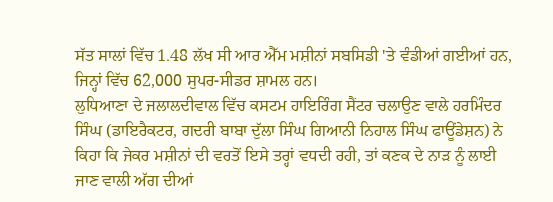ਸੱਤ ਸਾਲਾਂ ਵਿੱਚ 1.48 ਲੱਖ ਸੀ ਆਰ ਐੱਮ ਮਸ਼ੀਨਾਂ ਸਬਸਿਡੀ 'ਤੇ ਵੰਡੀਆਂ ਗਈਆਂ ਹਨ, ਜਿਨ੍ਹਾਂ ਵਿੱਚ 62,000 ਸੁਪਰ-ਸੀਡਰ ਸ਼ਾਮਲ ਹਨ।
ਲੁਧਿਆਣਾ ਦੇ ਜਲਾਲਦੀਵਾਲ ਵਿੱਚ ਕਸਟਮ ਹਾਇਰਿੰਗ ਸੈਂਟਰ ਚਲਾਉਣ ਵਾਲੇ ਹਰਮਿੰਦਰ ਸਿੰਘ (ਡਾਇਰੈਕਟਰ, ਗਦਰੀ ਬਾਬਾ ਦੁੱਲਾ ਸਿੰਘ ਗਿਆਨੀ ਨਿਹਾਲ ਸਿੰਘ ਫਾਊਂਡੇਸ਼ਨ) ਨੇ ਕਿਹਾ ਕਿ ਜੇਕਰ ਮਸ਼ੀਨਾਂ ਦੀ ਵਰਤੋਂ ਇਸੇ ਤਰ੍ਹਾਂ ਵਧਦੀ ਰਹੀ, ਤਾਂ ਕਣਕ ਦੇ ਨਾੜ ਨੂੰ ਲਾਈ ਜਾਣ ਵਾਲੀ ਅੱਗ ਦੀਆਂ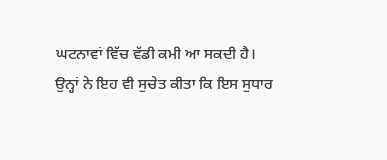ਘਟਨਾਵਾਂ ਵਿੱਚ ਵੱਡੀ ਕਮੀ ਆ ਸਕਦੀ ਹੈ।
ਉਨ੍ਹਾਂ ਨੇ ਇਹ ਵੀ ਸੁਚੇਤ ਕੀਤਾ ਕਿ ਇਸ ਸੁਧਾਰ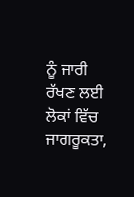ਨੂੰ ਜਾਰੀ ਰੱਖਣ ਲਈ ਲੋਕਾਂ ਵਿੱਚ ਜਾਗਰੂਕਤਾ,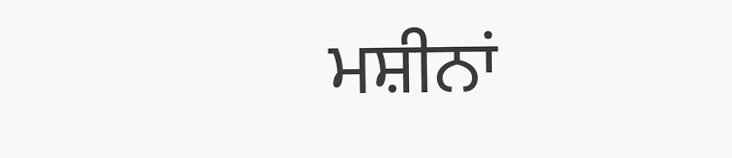ਮਸ਼ੀਨਾਂ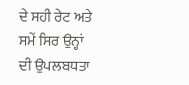ਦੇ ਸਹੀ ਰੇਟ ਅਤੇ ਸਮੇਂ ਸਿਰ ਉਨ੍ਹਾਂ ਦੀ ਉਪਲਬਧਤਾ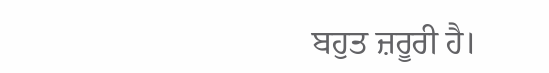ਬਹੁਤ ਜ਼ਰੂਰੀ ਹੈ।